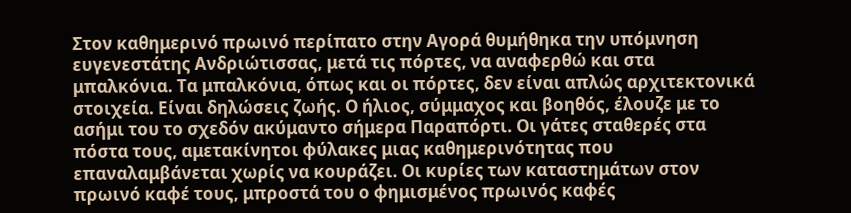Στον καθημερινό πρωινό περίπατο στην Αγορά θυμήθηκα την υπόμνηση ευγενεστάτης Ανδριώτισσας, μετά τις πόρτες, να αναφερθώ και στα μπαλκόνια. Τα μπαλκόνια, όπως και οι πόρτες, δεν είναι απλώς αρχιτεκτονικά στοιχεία. Είναι δηλώσεις ζωής. Ο ήλιος, σύμμαχος και βοηθός, έλουζε με το ασήμι του το σχεδόν ακύμαντο σήμερα Παραπόρτι. Οι γάτες σταθερές στα πόστα τους, αμετακίνητοι φύλακες μιας καθημερινότητας που επαναλαμβάνεται χωρίς να κουράζει. Οι κυρίες των καταστημάτων στον πρωινό καφέ τους, μπροστά του ο φημισμένος πρωινός καφές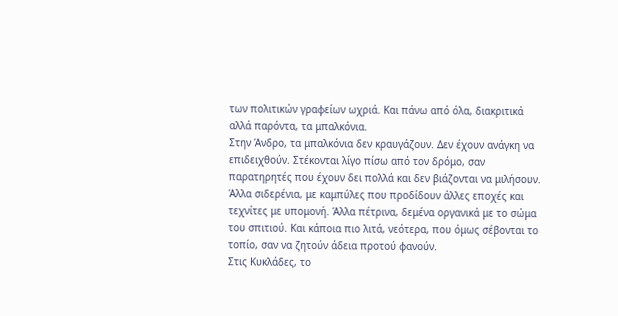των πολιτικών γραφείων ωχριά. Και πάνω από όλα, διακριτικά αλλά παρόντα, τα μπαλκόνια.
Στην Άνδρο, τα μπαλκόνια δεν κραυγάζουν. Δεν έχουν ανάγκη να επιδειχθούν. Στέκονται λίγο πίσω από τον δρόμο, σαν παρατηρητές που έχουν δει πολλά και δεν βιάζονται να μιλήσουν. Άλλα σιδερένια, με καμπύλες που προδίδουν άλλες εποχές και τεχνίτες με υπομονή. Άλλα πέτρινα, δεμένα οργανικά με το σώμα του σπιτιού. Και κάποια πιο λιτά, νεότερα, που όμως σέβονται το τοπίο, σαν να ζητούν άδεια προτού φανούν.
Στις Κυκλάδες, το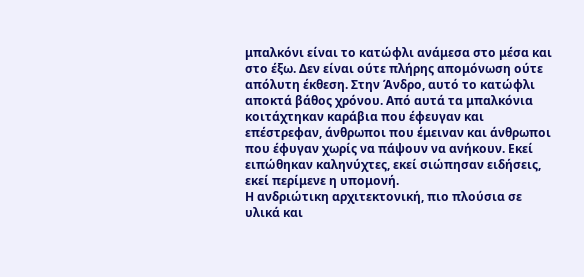μπαλκόνι είναι το κατώφλι ανάμεσα στο μέσα και στο έξω. Δεν είναι ούτε πλήρης απομόνωση ούτε απόλυτη έκθεση. Στην Άνδρο, αυτό το κατώφλι αποκτά βάθος χρόνου. Από αυτά τα μπαλκόνια κοιτάχτηκαν καράβια που έφευγαν και επέστρεφαν, άνθρωποι που έμειναν και άνθρωποι που έφυγαν χωρίς να πάψουν να ανήκουν. Εκεί ειπώθηκαν καληνύχτες, εκεί σιώπησαν ειδήσεις, εκεί περίμενε η υπομονή.
Η ανδριώτικη αρχιτεκτονική, πιο πλούσια σε υλικά και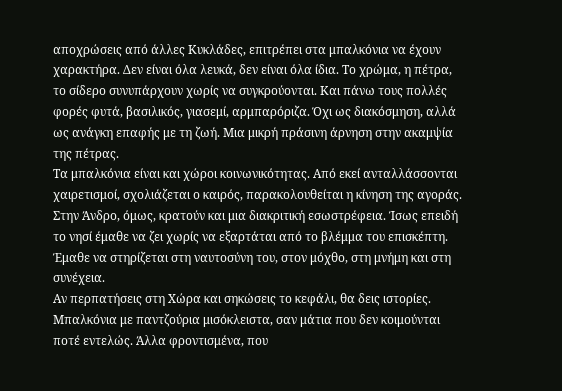αποχρώσεις από άλλες Κυκλάδες, επιτρέπει στα μπαλκόνια να έχουν χαρακτήρα. Δεν είναι όλα λευκά, δεν είναι όλα ίδια. Το χρώμα, η πέτρα, το σίδερο συνυπάρχουν χωρίς να συγκρούονται. Και πάνω τους πολλές φορές φυτά, βασιλικός, γιασεμί, αρμπαρόριζα. Όχι ως διακόσμηση, αλλά ως ανάγκη επαφής με τη ζωή. Μια μικρή πράσινη άρνηση στην ακαμψία της πέτρας.
Τα μπαλκόνια είναι και χώροι κοινωνικότητας. Από εκεί ανταλλάσσονται χαιρετισμοί, σχολιάζεται ο καιρός, παρακολουθείται η κίνηση της αγοράς. Στην Άνδρο, όμως, κρατούν και μια διακριτική εσωστρέφεια. Ίσως επειδή το νησί έμαθε να ζει χωρίς να εξαρτάται από το βλέμμα του επισκέπτη. Έμαθε να στηρίζεται στη ναυτοσύνη του, στον μόχθο, στη μνήμη και στη συνέχεια.
Αν περπατήσεις στη Χώρα και σηκώσεις το κεφάλι, θα δεις ιστορίες. Μπαλκόνια με παντζούρια μισόκλειστα, σαν μάτια που δεν κοιμούνται ποτέ εντελώς. Άλλα φροντισμένα, που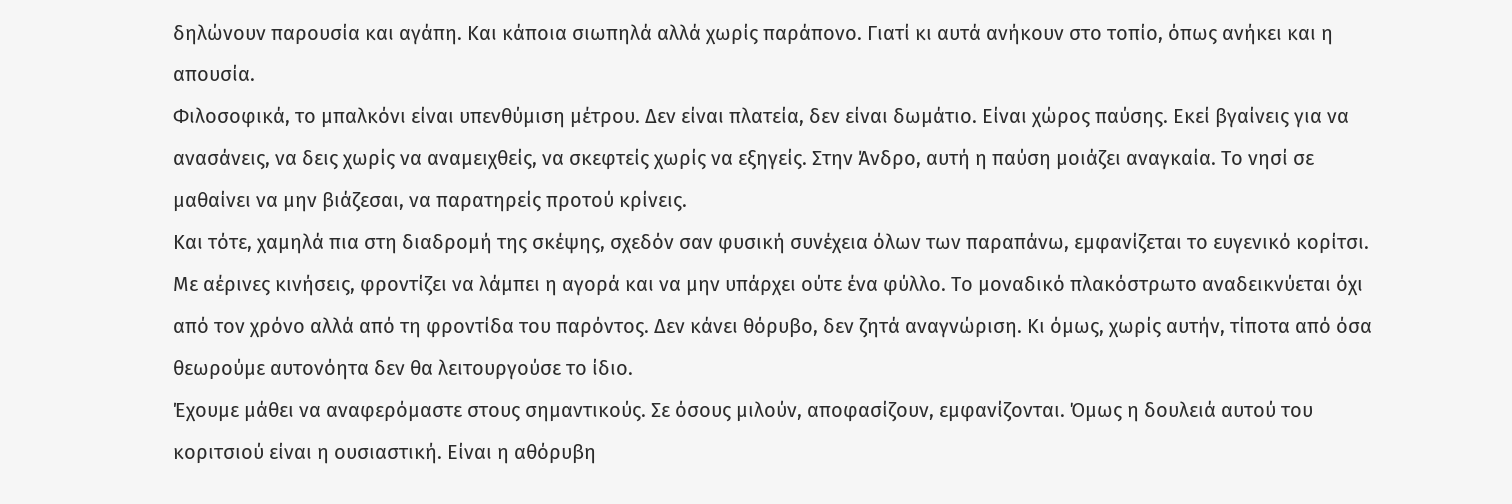δηλώνουν παρουσία και αγάπη. Και κάποια σιωπηλά αλλά χωρίς παράπονο. Γιατί κι αυτά ανήκουν στο τοπίο, όπως ανήκει και η απουσία.
Φιλοσοφικά, το μπαλκόνι είναι υπενθύμιση μέτρου. Δεν είναι πλατεία, δεν είναι δωμάτιο. Είναι χώρος παύσης. Εκεί βγαίνεις για να ανασάνεις, να δεις χωρίς να αναμειχθείς, να σκεφτείς χωρίς να εξηγείς. Στην Άνδρο, αυτή η παύση μοιάζει αναγκαία. Το νησί σε μαθαίνει να μην βιάζεσαι, να παρατηρείς προτού κρίνεις.
Και τότε, χαμηλά πια στη διαδρομή της σκέψης, σχεδόν σαν φυσική συνέχεια όλων των παραπάνω, εμφανίζεται το ευγενικό κορίτσι. Με αέρινες κινήσεις, φροντίζει να λάμπει η αγορά και να μην υπάρχει ούτε ένα φύλλο. Το μοναδικό πλακόστρωτο αναδεικνύεται όχι από τον χρόνο αλλά από τη φροντίδα του παρόντος. Δεν κάνει θόρυβο, δεν ζητά αναγνώριση. Κι όμως, χωρίς αυτήν, τίποτα από όσα θεωρούμε αυτονόητα δεν θα λειτουργούσε το ίδιο.
Έχουμε μάθει να αναφερόμαστε στους σημαντικούς. Σε όσους μιλούν, αποφασίζουν, εμφανίζονται. Όμως η δουλειά αυτού του κοριτσιού είναι η ουσιαστική. Είναι η αθόρυβη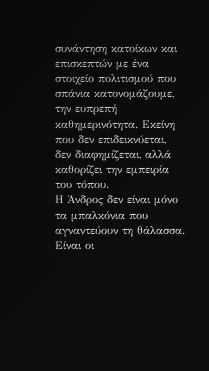συνάντηση κατοίκων και επισκεπτών με ένα στοιχείο πολιτισμού που σπάνια κατονομάζουμε, την ευπρεπή καθημερινότητα. Εκείνη που δεν επιδεικνύεται, δεν διαφημίζεται, αλλά καθορίζει την εμπειρία του τόπου.
Η Άνδρος δεν είναι μόνο τα μπαλκόνια που αγναντεύουν τη θάλασσα. Είναι οι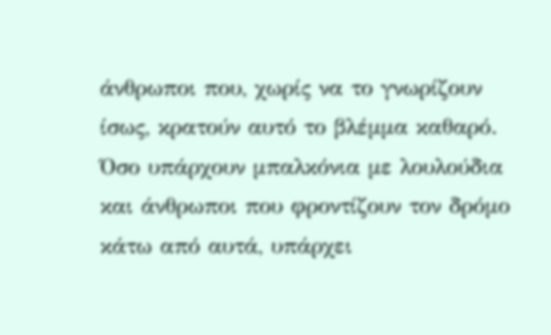άνθρωποι που, χωρίς να το γνωρίζουν ίσως, κρατούν αυτό το βλέμμα καθαρό. Όσο υπάρχουν μπαλκόνια με λουλούδια και άνθρωποι που φροντίζουν τον δρόμο κάτω από αυτά, υπάρχει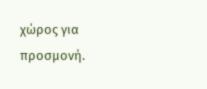χώρος για προσμονή.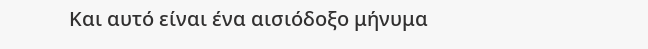Και αυτό είναι ένα αισιόδοξο μήνυμα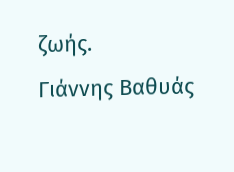ζωής.
Γιάννης Βαθυάς